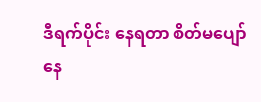ဒီရက်ပိုင်း နေရတာ စိတ်မပျော်နေ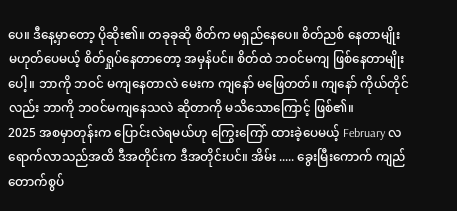ပေ။ ဒီနေ့မှာတော့ ပိုဆိုး၏။ တခုခုဆို စိတ်က မရှည်နေပေ။ စိတ်ညစ် နေတာမျိုး မဟုတ်ပေမယ့် စိတ်ရှုပ်နေတာတော့ အမှန်ပင်။ စိတ်ထဲ ဘဝင်မကျ ဖြစ်နေတာမျိုးပေါ့။ ဘာကို ဘဝင် မကျနေတာလဲ မေးက ကျနော် မဖြေတတ်။ ကျနော် ကိုယ်တိုင်လည်း ဘာကို ဘဝင်မကျနေသလဲ ဆိုတာကို မသိသောကြောင့် ဖြစ်၏။
2025 အစမှာတုန်းက ပြောင်းလဲရမယ်ဟု ကြွေးကြော် ထားခဲ့ပေမယ့် February လ ရောက်လာသည်အထိ ဒီအတိုင်းက ဒီအတိုင်းပင်။ အိမ်း ..... ခွေးမြီးကောက် ကျည်တောက်စွပ်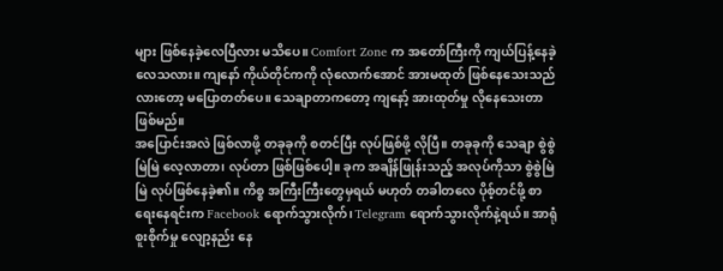များ ဖြစ်နေခဲ့လေပြီလား မသိပေ။ Comfort Zone က အတော်ကြီးကို ကျယ်ပြန့်နေခဲ့လေသလား။ ကျနော် ကိုယ်တိုင်ကကို လုံလောက်အောင် အားမထုတ် ဖြစ်နေသေးသည်လားတော့ မပြောတတ်ပေ။ သေချာတာကတော့ ကျနော့် အားထုတ်မှု လိုနေသေးတာ ဖြစ်မည်။
အပြောင်းအလဲ ဖြစ်လာဖို့ တခုခုကို စတင်ပြီး လုပ်ဖြစ်ဖို့ လိုပြီ။ တခုခုကို သေချာ စွဲစွဲမြဲမြဲ လေ့လာတာ၊ လုပ်တာ ဖြစ်ဖြစ်ပေါ့။ ခုက အချိန်ဖြုန်းသည့် အလုပ်ကိုသာ စွဲစွဲမြဲမြဲ လုပ်ဖြစ်နေခဲ့၏။ ကိစ္စ အကြီးကြီးတွေမှရယ် မဟုတ် တခါတလေ ပိုစ့်တင်ဖို့ စာရေးနေရင်းက Facebook ရောက်သွားလိုက်၊ Telegram ရောက်သွားလိုက်နဲ့ရယ်။ အာရုံစူးစိုက်မှု လျော့နည်း နေ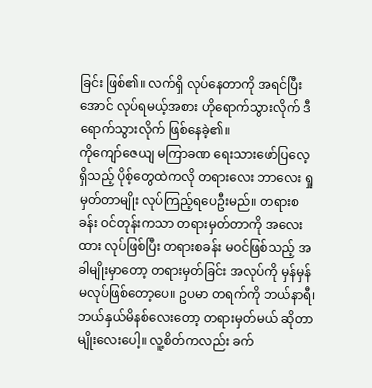ခြင်း ဖြစ်၏။ လက်ရှိ လုပ်နေတာကို အရင်ပြီးအောင် လုပ်ရမယ့်အစား ဟိုရောက်သွားလိုက် ဒီရောက်သွားလိုက် ဖြစ်နေခဲ့၏။
ကိုကျော်ဇေယျ မကြာခဏ ရေးသားဖော်ပြလေ့ ရှိသည့် ပိုစ့်တွေထဲကလို တရားလေး ဘာလေး ရှုမှတ်တာမျိုး လုပ်ကြည့်ရပေဦးမည်။ တရားစခန်း ဝင်တုန်းကသာ တရားမှတ်တာကို အလေးထား လုပ်ဖြစ်ပြီး တရားစခန်း မဝင်ဖြစ်သည့် အခါမျိုးမှာတော့ တရားမှတ်ခြင်း အလုပ်ကို မှန်မှန် မလုပ်ဖြစ်တော့ပေ။ ဥပမာ တရက်ကို ဘယ်နာရီ၊ ဘယ်နှယ်မိနစ်လေးတော့ တရားမှတ်မယ် ဆိုတာမျိုးလေးပေါ့။ လူ့စိတ်ကလည်း ခက်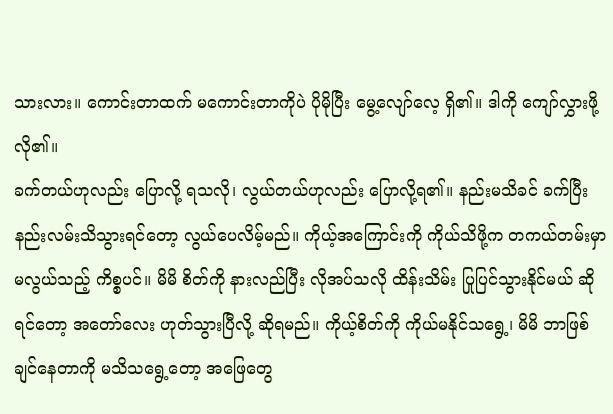သားလား။ ကောင်းတာထက် မကောင်းတာကိုပဲ ပိုမိုပြီး မွေ့လျော်လေ့ ရှိ၏။ ဒါကို ကျော်လွှားဖို့ လို၏။
ခက်တယ်ဟုလည်း ပြောလို့ ရသလို၊ လွယ်တယ်ဟုလည်း ပြောလို့ရ၏။ နည်းမသိခင် ခက်ပြီး နည်းလမ်းသိသွားရင်တော့ လွယ်ပေလိမ့်မည်။ ကိုယ့်အကြောင်းကို ကိုယ်သိဖို့က တကယ်တမ်းမှာ မလွယ်သည့် ကိစ္စပင်။ မိမိ စိတ်ကို နားလည်ပြီး လိုအပ်သလို ထိန်းသိမ်း ပြုပြင်သွားနိုင်မယ် ဆိုရင်တော့ အတော်လေး ဟုတ်သွားပြီလို့ ဆိုရမည်။ ကိုယ့်စိတ်ကို ကိုယ်မနိုင်သရွေ့၊ မိမိ ဘာဖြစ်ချင်နေတာကို မသိသရွေ့တော့ အဖြေတွေ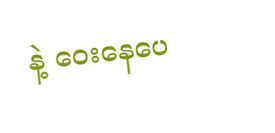နဲ့ ဝေးနေပေ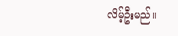လိမ့်ဦးမည်။